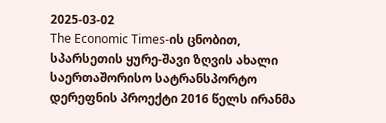2025-03-02
The Economic Times-ის ცნობით, სპარსეთის ყურე-შავი ზღვის ახალი საერთაშორისო სატრანსპორტო დერეფნის პროექტი 2016 წელს ირანმა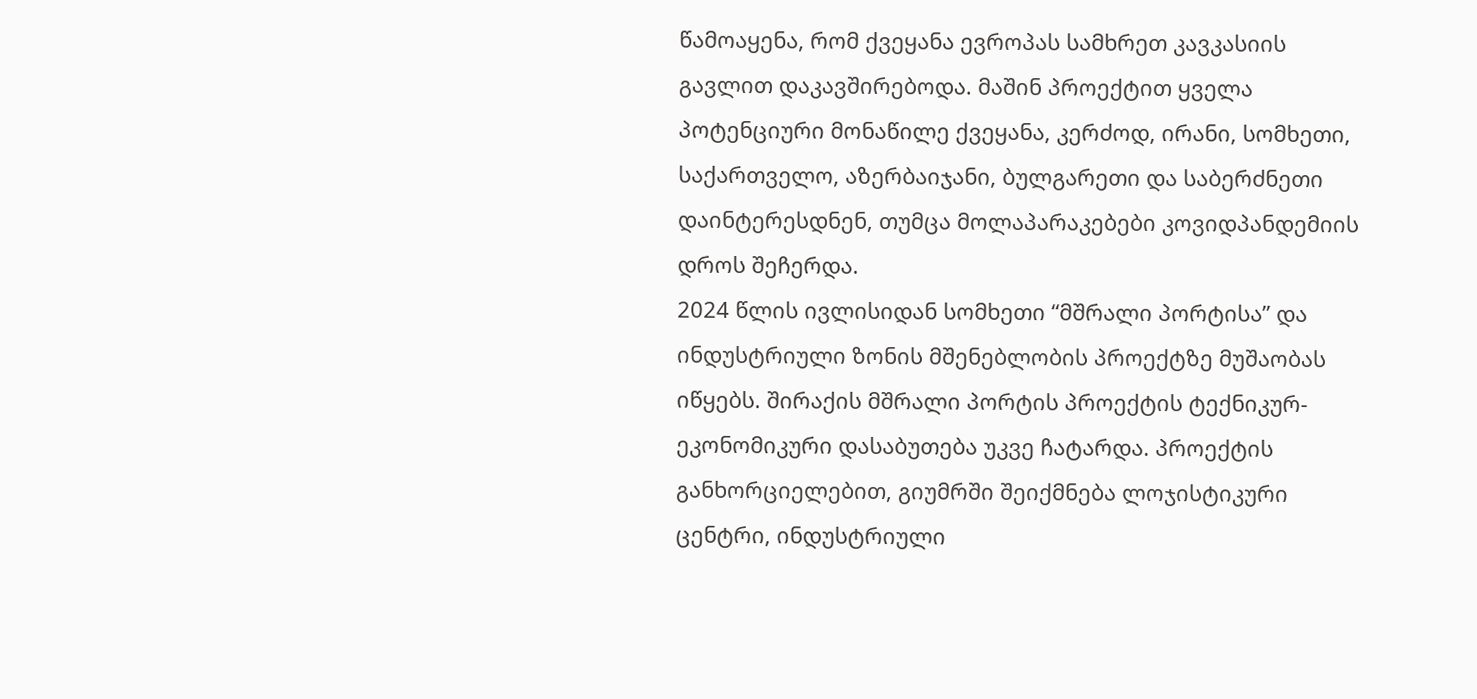წამოაყენა, რომ ქვეყანა ევროპას სამხრეთ კავკასიის გავლით დაკავშირებოდა. მაშინ პროექტით ყველა პოტენციური მონაწილე ქვეყანა, კერძოდ, ირანი, სომხეთი, საქართველო, აზერბაიჯანი, ბულგარეთი და საბერძნეთი დაინტერესდნენ, თუმცა მოლაპარაკებები კოვიდპანდემიის დროს შეჩერდა.
2024 წლის ივლისიდან სომხეთი “მშრალი პორტისა” და ინდუსტრიული ზონის მშენებლობის პროექტზე მუშაობას იწყებს. შირაქის მშრალი პორტის პროექტის ტექნიკურ-ეკონომიკური დასაბუთება უკვე ჩატარდა. პროექტის განხორციელებით, გიუმრში შეიქმნება ლოჯისტიკური ცენტრი, ინდუსტრიული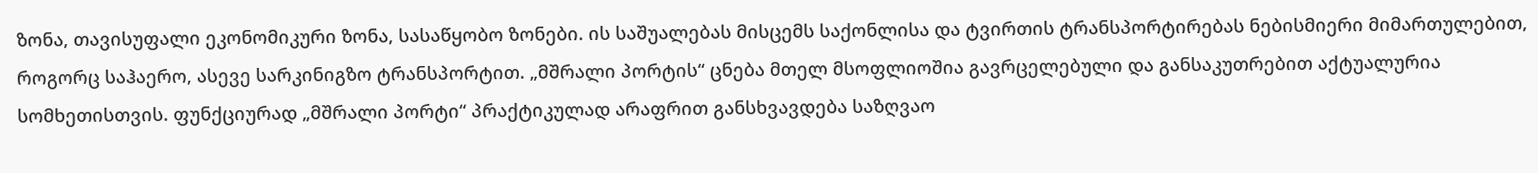ზონა, თავისუფალი ეკონომიკური ზონა, სასაწყობო ზონები. ის საშუალებას მისცემს საქონლისა და ტვირთის ტრანსპორტირებას ნებისმიერი მიმართულებით, როგორც საჰაერო, ასევე სარკინიგზო ტრანსპორტით. „მშრალი პორტის“ ცნება მთელ მსოფლიოშია გავრცელებული და განსაკუთრებით აქტუალურია სომხეთისთვის. ფუნქციურად „მშრალი პორტი“ პრაქტიკულად არაფრით განსხვავდება საზღვაო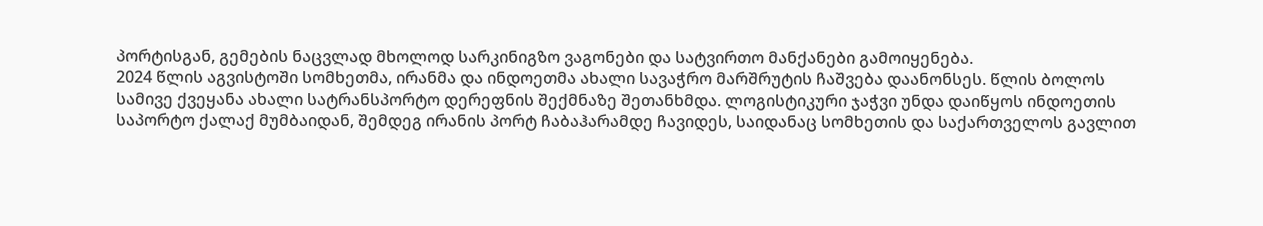პორტისგან, გემების ნაცვლად მხოლოდ სარკინიგზო ვაგონები და სატვირთო მანქანები გამოიყენება.
2024 წლის აგვისტოში სომხეთმა, ირანმა და ინდოეთმა ახალი სავაჭრო მარშრუტის ჩაშვება დაანონსეს. წლის ბოლოს სამივე ქვეყანა ახალი სატრანსპორტო დერეფნის შექმნაზე შეთანხმდა. ლოგისტიკური ჯაჭვი უნდა დაიწყოს ინდოეთის საპორტო ქალაქ მუმბაიდან, შემდეგ ირანის პორტ ჩაბაჰარამდე ჩავიდეს, საიდანაც სომხეთის და საქართველოს გავლით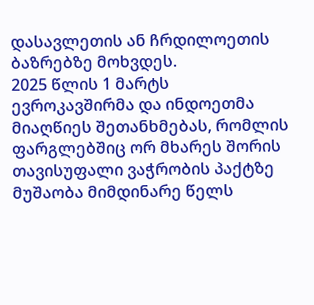დასავლეთის ან ჩრდილოეთის ბაზრებზე მოხვდეს.
2025 წლის 1 მარტს ევროკავშირმა და ინდოეთმა მიაღწიეს შეთანხმებას, რომლის ფარგლებშიც ორ მხარეს შორის თავისუფალი ვაჭრობის პაქტზე მუშაობა მიმდინარე წელს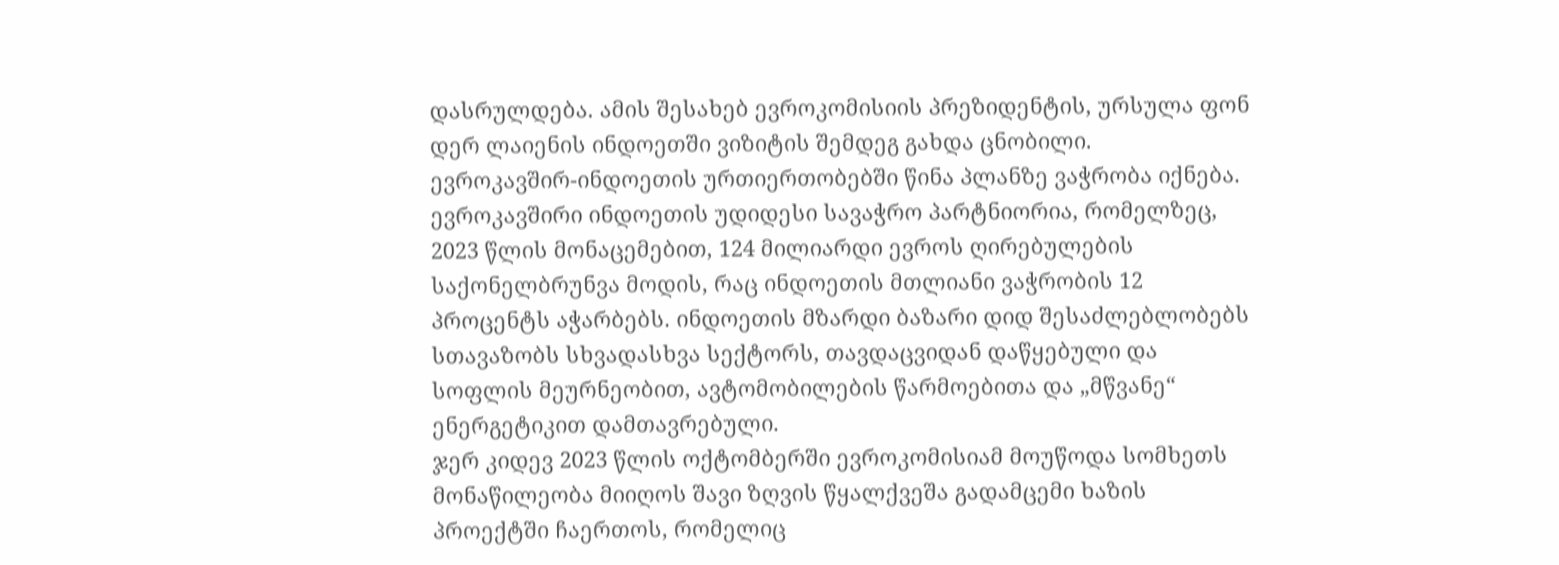დასრულდება. ამის შესახებ ევროკომისიის პრეზიდენტის, ურსულა ფონ დერ ლაიენის ინდოეთში ვიზიტის შემდეგ გახდა ცნობილი.
ევროკავშირ-ინდოეთის ურთიერთობებში წინა პლანზე ვაჭრობა იქნება. ევროკავშირი ინდოეთის უდიდესი სავაჭრო პარტნიორია, რომელზეც, 2023 წლის მონაცემებით, 124 მილიარდი ევროს ღირებულების საქონელბრუნვა მოდის, რაც ინდოეთის მთლიანი ვაჭრობის 12 პროცენტს აჭარბებს. ინდოეთის მზარდი ბაზარი დიდ შესაძლებლობებს სთავაზობს სხვადასხვა სექტორს, თავდაცვიდან დაწყებული და სოფლის მეურნეობით, ავტომობილების წარმოებითა და „მწვანე“ ენერგეტიკით დამთავრებული.
ჯერ კიდევ 2023 წლის ოქტომბერში ევროკომისიამ მოუწოდა სომხეთს მონაწილეობა მიიღოს შავი ზღვის წყალქვეშა გადამცემი ხაზის პროექტში ჩაერთოს, რომელიც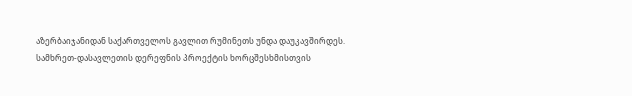აზერბაიჯანიდან საქართველოს გავლით რუმინეთს უნდა დაუკავშირდეს.
სამხრეთ-დასავლეთის დერეფნის პროექტის ხორცშესხმისთვის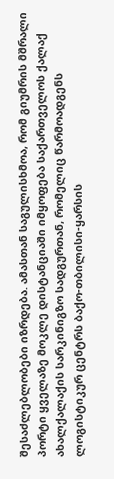შესაძლებლობები იზრდება. ამასთან საგულისხმოა, რომ გიუმრის მშრალი პორტი ყველაზე მოკლე დისტანციაში იმყოფება საქართველოს ქალაქ ახალქალაქის სარკინიგზო სადგურთან, რომელიც წარმოადგენს ლოგისტიკურ ცენტრს ბაქო-თბილისი-ყარსის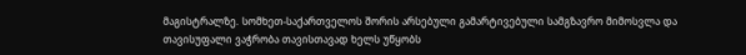მაგისტრალზე. სომხეთ-საქართველოს შორის არსებული გამარტივებული სამგზავრო მიმოსვლა და თავისუფალი ვაჭრობა თავისთავად ხელს უწყობს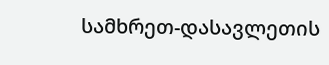სამხრეთ-დასავლეთის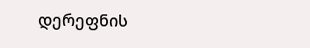დერეფნის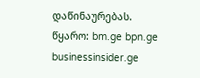დაწინაურებას.
წყარო: bm.ge bpn.ge businessinsider.ge